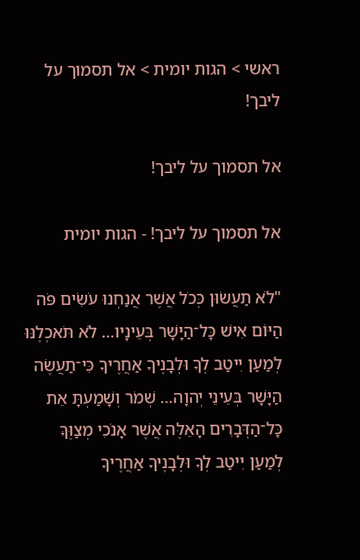ראשי > הגות יומית > אל תסמוך על ליבך!

אל תסמוך על ליבך!

אל תסמוך על ליבך! - הגות יומית

"לֹא תַעֲשׂוּן כְּכֹל אֲשֶׁר אֲנַחְנוּ עֹשִׂים פֹּה הַיּוֹם אִישׁ כָּל־הַיָּשָׁר בְּעֵינָיו… לֹא תֹּאכְלֶנּוּ לְמַעַן יִיטַב לְךָ וּלְבָנֶיךָ אַחֲרֶיךָ כִּי־תַעֲשֶׂה הַיָּשָׁר בְּעֵינֵי יְהוָה… שְׁמֹר וְשָׁמַעְתָּ אֵת כָּל־הַדְּבָרִים הָאֵלֶּה אֲשֶׁר אָנֹכִי מְצַוֶּךָּ לְמַעַן יִיטַב לְךָ וּלְבָנֶיךָ אַחֲרֶיךָ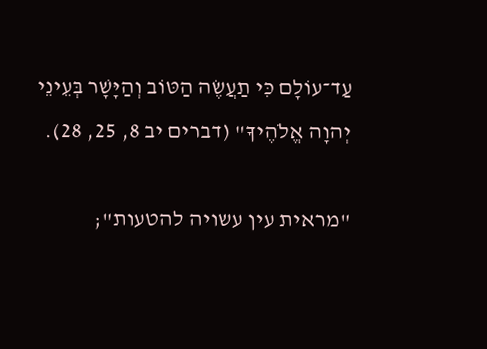עַד־עוֹלָם כִּי תַעֲשֶׂה הַטּוֹב וְהַיָּשָׁר בְּעֵינֵי יְהוָה אֱלֹהֶיךָ" (דברים יב 8, 25, 28).

"מראית עין עשויה להטעות";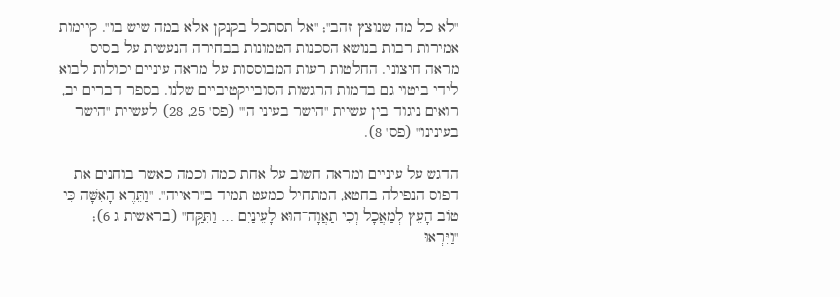"לא כל מה שנוצץ זהב"; "אל תסתכל בקנקן אלא במה שיש בו". קיימות אמירות רבות בנושא הסכנות הטמונות בבחירה הנעשית על בסיס מראה חיצוני. החלטות רעות המבוססות על מראה עיניים יכולות לבוא לידי ביטוי גם בדמות הרגשות הסובייקטיביים שלנו. בספר דברים יב, רואים ניגוד בין עשיית "הישר בעיני ה'" (פס' 25, 28) לעשיית "הישר בעינינו" (פס' 8).

הדגש על עיניים ומראה חשוב על אחת כמה וכמה כאשר בוחנים את דפוס הנפילה בחטא, המתחיל כמעט תמיד ב"ראייה". "וַתֵּרֶא הָאִשָּׁה כִּי טוֹב הָעֵץ לְמַאֲכָל וְכִי תַאֲוָה־הוּא לָעֵינַיִם … וַתִּקַּ֥ח" (בראשית ג 6); "וַיִּרְאוּ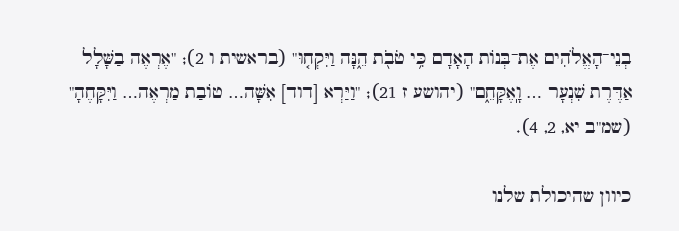בְנֵי־הָאֱלֹהִים אֶת־בְּנוֹת הָאָדָם כִּ֥י טֹבֹ֖ת הֵ֑נָּה וַיִּקְח֤וּ" (בראשית ו 2); "אֶרְאֶה בַשָּׁלָל אַדֶּרֶת שִׁנְעָר … וָֽאֶקָּחֵ֑ם" (יהושע ז 21); "וַיַּרְא [דוד] אִשָּׁה… טוֹבַת מַרְאֶה… וַיִּקָּחֶהָ" (שמ"ב יא, 2, 4).

כיוון שהיכולת שלנו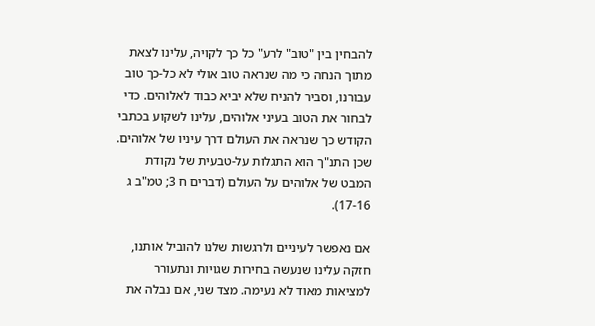להבחין בין "טוב" לרע" כל כך לקויה, עלינו לצאת מתוך הנחה כי מה שנראה טוב אולי לא כל-כך טוב עבורנו, וסביר להניח שלא יביא כבוד לאלוהים. כדי לבחור את הטוב בעיני אלוהים, עלינו לשקוע בכתבי הקודש כך שנראה את העולם דרך עיניו של אלוהים. שכן התנ"ך הוא התגלות על-טבעית של נקודת המבט של אלוהים על העולם (דברים ח 3; טמ"ב ג 17-16).

אם נאפשר לעיניים ולרגשות שלנו להוביל אותנו, חזקה עלינו שנעשה בחירות שגויות ונתעורר למציאות מאוד לא נעימה. מצד שני, אם נבלה את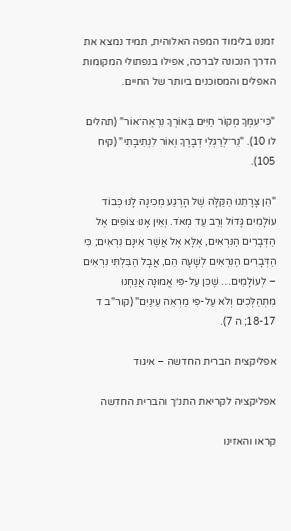זמננו בלימוד המפה האלוהית, תמיד נמצא את הדרך הנכונה לברכה, אפילו בנפתולי המקומות האפלים והמסוכנים ביותר של החיים.

"כִּי־עִמְּךָ מְקוֹר חַיִּים בְּאוֹרְךָ נִרְאֶה־אוֹר" (תהלים לו 10). "נֵר־לְרַגְלִי דְבָרֶךָ וְאוֹר לִנְתִיבָתִי" (קיח 105).

"הֵן צָרָתֵנוּ הַקַּלָּה שֶׁל הָרֶגַע מְכִינָה לָנוּ כְּבוֹד עוֹלָמִים גָּדוֹל וְרַב עַד מְאֹד. וְאֵין אָנוּ צוֹפִים אֶל הַדְּבָרִים הַנִּרְאִים, אֶלָּא אֶל אֲשֶׁר אֵינָם נִרְאִים; כִּי הַדְּבָרִים הַנִּרְאִים לְשָׁעָה הֵם, אֲבָל הַבִּלְתִּי נִרְאִים – לְעוֹלָמִים… שֶׁכֵּן עַל-פִּי אֱמוּנָה אֲנַחְנוּ מִתְהַלְּכִים וְלֹא עַל-פִּי מַרְאֵה עֵינַיִם" (קור"ב ד 18-17; ה 7).

אפליקצית הברית החדשה – איגוד

אפליקציה לקריאת התנ״ך והברית החדשה

קראו והאזינו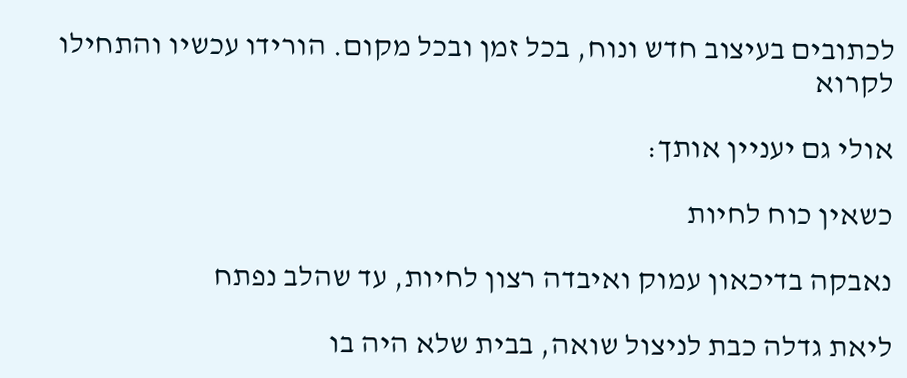לכתובים בעיצוב חדש ונוח, בכל זמן ובכל מקום. הורידו עכשיו והתחילו לקרוא

אולי גם יעניין אותך:

כשאין כוח לחיות

נאבקה בדיכאון עמוק ואיבדה רצון לחיות, עד שהלב נפתח

ליאת גדלה כבת לניצול שואה, בבית שלא היה בו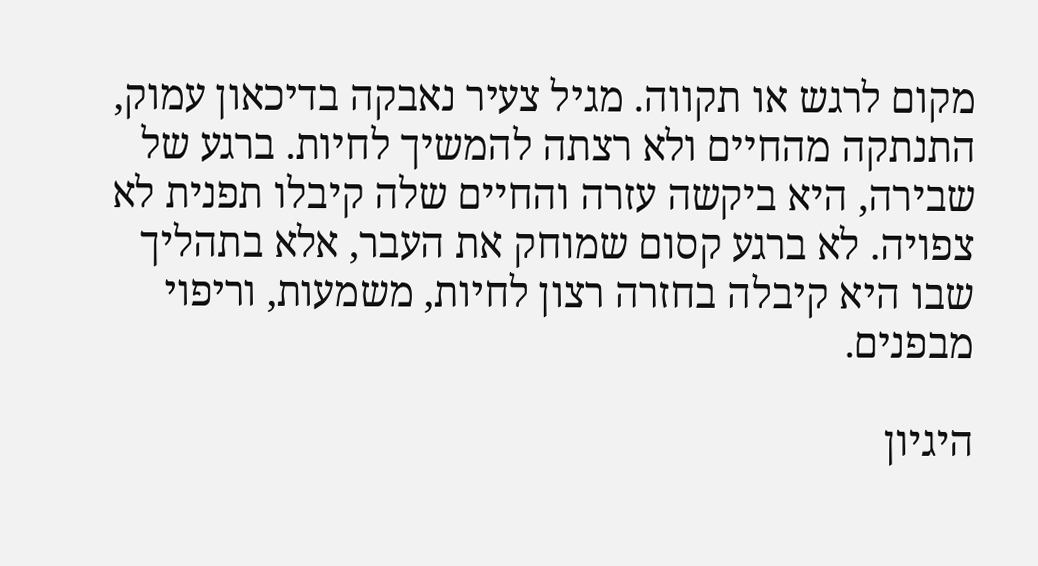מקום לרגש או תקווה. מגיל צעיר נאבקה בדיכאון עמוק, התנתקה מהחיים ולא רצתה להמשיך לחיות. ברגע של שבירה, היא ביקשה עזרה והחיים שלה קיבלו תפנית לא צפויה. לא ברגע קסום שמוחק את העבר, אלא בתהליך שבו היא קיבלה בחזרה רצון לחיות, משמעות, וריפוי מבפנים.

היגיון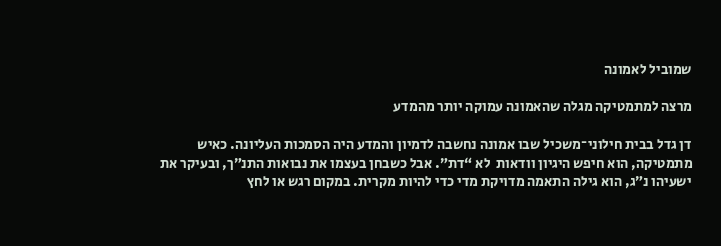שמוביל לאמונה

מרצה למתמטיקה מגלה שהאמונה עמוקה יותר מהמדע

דן גדל בבית חילוני־משכיל שבו אמונה נחשבה לדמיון והמדע היה הסמכות העליונה. כאיש מתמטיקה, הוא חיפש היגיון וודאות  לא “דת”. אבל כשבחן בעצמו את נבואות התנ״ך, ובעיקר את ישעיהו נ״ג, הוא גילה התאמה מדויקת מדי כדי להיות מקרית. במקום רגש או לחץ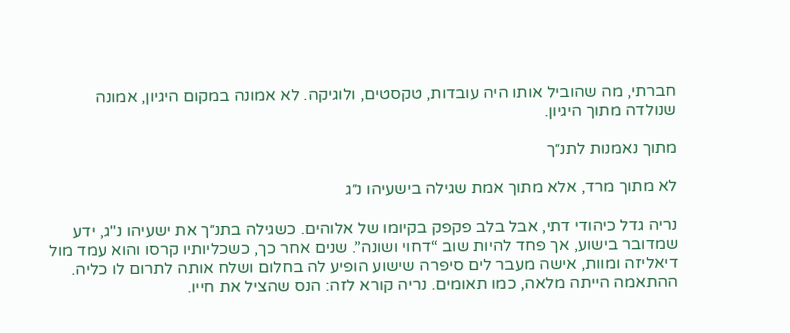חברתי, מה שהוביל אותו היה עובדות, טקסטים, ולוגיקה. לא אמונה במקום היגיון, אמונה שנולדה מתוך היגיון.

מתוך נאמנות לתנ״ך

לא מתוך מרד, אלא מתוך אמת שגילה בישעיהו נ״ג

נריה גדל כיהודי דתי, אבל בלב פקפק בקיומו של אלוהים. כשגילה בתנ״ך את ישעיהו נ"ג, ידע שמדובר בישוע, אך פחד להיות שוב “דחוי ושונה”. שנים אחר כך, כשכליותיו קרסו והוא עמד מול דיאליזה ומוות, אישה מעבר לים סיפרה שישוע הופיע לה בחלום ושלח אותה לתרום לו כליה. ההתאמה הייתה מלאה, כמו תאומים. נריה קורא לזה: הנס שהציל את חייו.